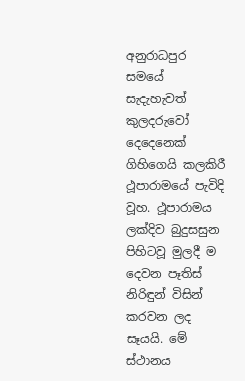අනුරාධපුර සමයේ සැදැහැවත් කුලදරුවෝ දෙදෙනෙක් ගිහිගෙයි කලකිරී ථූපාරාමයේ පැවිදි වූහ. ථූපාරාමය ලක්දිව බුදුසසුන පිහිටවූ මුලදී ම දෙවන පෑතිස් නිරිඳුන් විසින් කරවන ලද සෑයයි. මේ ස්ථානය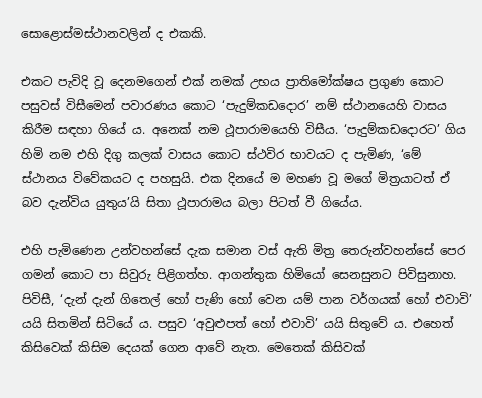සොළොස්මස්ථානවලින් ද එකකි.

එකට පැවිදි වූ දෙනමගෙන් එක් නමක් උභය ප්‍රාතිමෝක්ෂය ප්‍රගුණ කොට පසුවස් විසීමෙන් පවාරණය කොට ‘පැදුම්කඩදොර’ නම් ස්ථානයෙහි වාසය කිරීම සඳහා ගියේ ය. අනෙක් නම ථූපාරාමයෙහි විසීය. ‘පැදුම්කඩදොරට’ ගිය හිමි නම එහි දිගු කලක් වාසය කොට ස්ථවිර භාවයට ද පැමිණ, ‘මේ ස්ථානය විවේකයට ද පහසුයි. එක දිනයේ ම මහණ වූ මගේ මිත්‍රයාටත් ඒ බව දැන්විය යුතුය’යි සිතා ථූපාරාමය බලා පිටත් වී ගියේය.

එහි පැමිණෙන උන්වහන්සේ දැක සමාන වස් ඇති මිත්‍ර තෙරුන්වහන්සේ පෙර ගමන් කොට පා සිවුරු පිළිගත්හ. ආගන්තුක හිමියෝ සෙනසුනට පිවිසුනාහ. පිවිසී, ‘දැන් දැන් ගිතෙල් හෝ පැණි හෝ වෙන යම් පාන වර්ගයක් හෝ එවාවි’ යයි සිතමින් සිටියේ ය. පසුව ‘අවුළුපත් හෝ එවාවි’ යයි සිතුවේ ය. එහෙත් කිසිවෙක් කිසිම දෙයක් ගෙන ආවේ නැත. මෙතෙක් කිසිවක්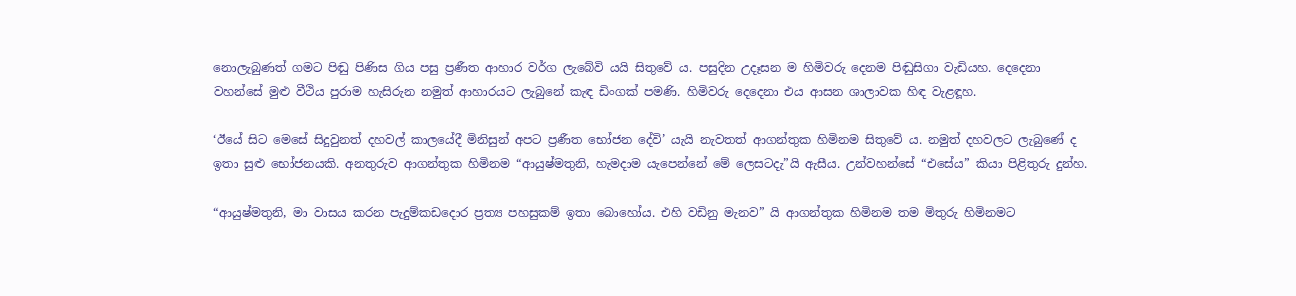නොලැබුණත් ගමට පිඬු පිණිස ගිය පසු ප්‍රණීත ආහාර වර්ග ලැබේවි යයි සිතුවේ ය. පසුදින උදෑසන ම හිමිවරු දෙනම පිඬුසිගා වැඩියහ. දෙදෙනා වහන්සේ මුළු වීථිය පුරාම හැසිරුන නමුත් ආහාරයට ලැබුනේ කැඳ ඩිංගක් පමණි. හිමිවරු දෙදෙනා එය ආසන ශාලාවක හිඳ වැළඳූහ.

‘ඊයේ සිට මෙසේ සිදුවුනත් දහවල් කාලයේදී මිනිසුන් අපට ප්‍රණීත භෝජන දේවි’ යැයි නැවතත් ආගන්තුක හිමිනම සිතුවේ ය. නමුත් දහවලට ලැබුණේ ද ඉතා සුළු භෝජනයකි. අනතුරුව ආගන්තුක හිමිනම “ආයුෂ්මතුනි, හැමදාම යැපෙන්නේ මේ ලෙසටදැ”යි ඇසීය. උන්වහන්සේ “එසේය” කියා පිළිතුරු දුන්හ.

“ආයුෂ්මතුනි, මා වාසය කරන පැදුම්කඩදොර ප්‍රත්‍ය පහසුකම් ඉතා බොහෝය. එහි වඩිනු මැනව” යි ආගන්තුක හිමිනම තම මිතුරු හිමිනමට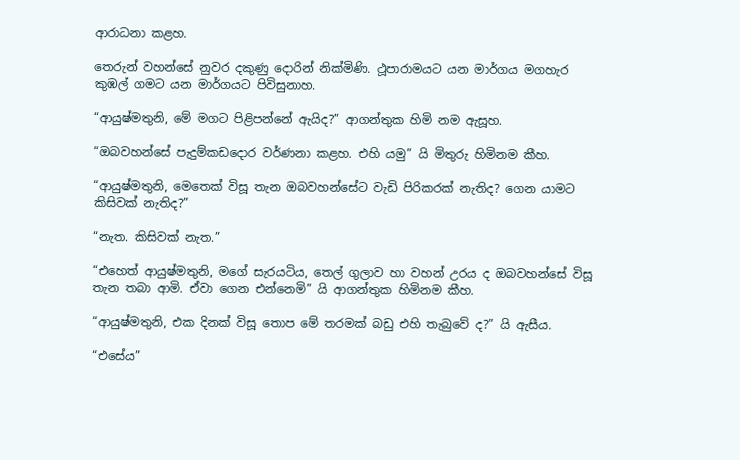ආරාධනා කළහ.

තෙරුන් වහන්සේ නුවර දකුණු දොරින් නික්මිණි. ථූපාරාමයට යන මාර්ගය මගහැර කුඹල් ගමට යන මාර්ගයට පිවිසුනාහ.

“ආයුෂ්මතුනි, මේ මගට පිළිපන්නේ ඇයිද?” ආගන්තුක හිමි නම ඇසූහ.

“ඔබවහන්සේ පැදුම්කඩදොර වර්ණනා කළහ. එහි යමු” යි මිතුරු හිමිනම කීහ.

“ආයුෂ්මතුනි, මෙතෙක් විසූ තැන ඔබවහන්සේට වැඩි පිරිකරක් නැතිද? ගෙන යාමට කිසිවක් නැතිද?”

“නැත. කිසිවක් නැත.”

“එහෙත් ආයුෂ්මතුනි, මගේ සැරයටිය, තෙල් ගුලාව හා වහන් උරය ද ඔබවහන්සේ විසූ තැන තබා ආමි. ඒවා ගෙන එන්නෙමි” යි ආගන්තුක හිමිනම කීහ.

“ආයුෂ්මතුනි, එක දිනක් විසූ තොප මේ තරමක් බඩු එහි තැබුවේ ද?” යි ඇසීය.

“එසේය”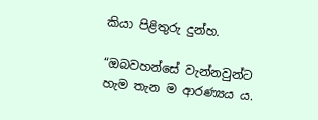කියා පිළිතුරු දුන්හ.

“ඔබවහන්සේ වැන්නවුන්ට හැම තැන ම ආරණ්‍යය ය.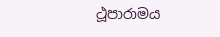ථූපාරාමය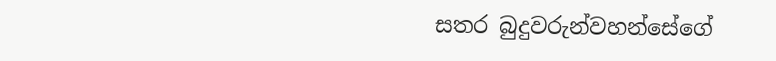සතර බුදුවරුන්වහන්සේගේ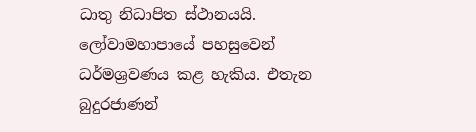ධාතු නිධාපිත ස්ථානයයි. ලෝවාමහාපායේ පහසුවෙන් ධර්මශ්‍රවණය කළ හැකිය. එතැන බුදුරජාණන්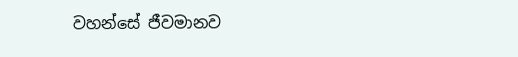වහන්සේ ජීවමානව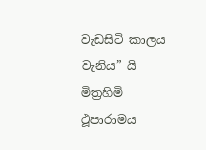වැඩසිටි කාලය වැනිය” යි මිත්‍රහිමි ථූපාරාමය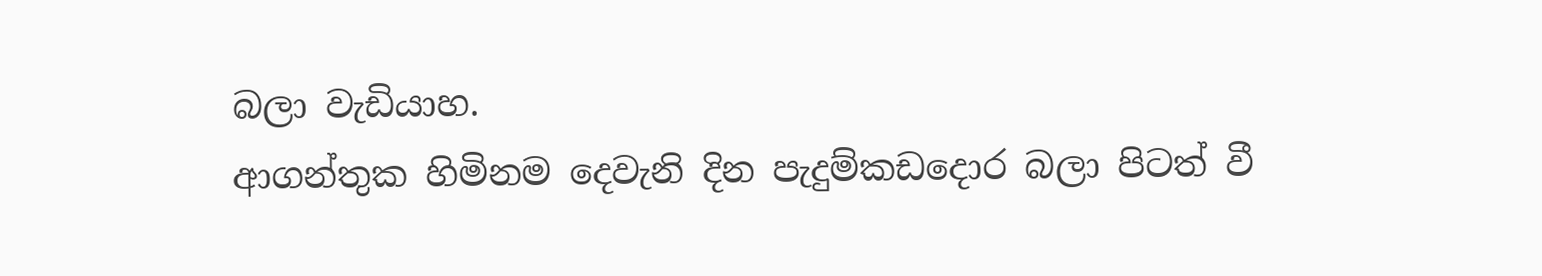බලා වැඩියාහ.
ආගන්තුක හිමිනම දෙවැනි දින පැදුම්කඩදොර බලා පිටත් වී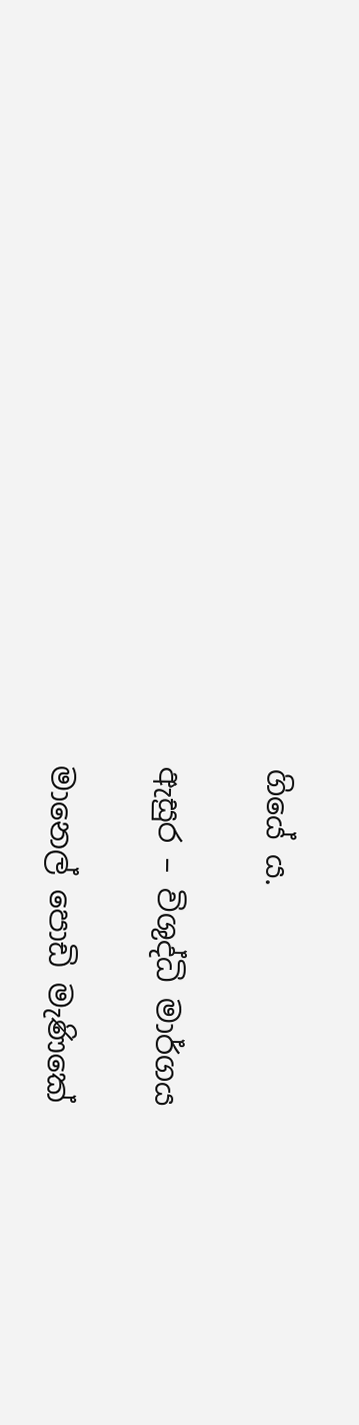ගියේ ය.

ඇසුර – විශුද්ධි මාර්ගය

මානෙල් පොඩි මැණිකේ